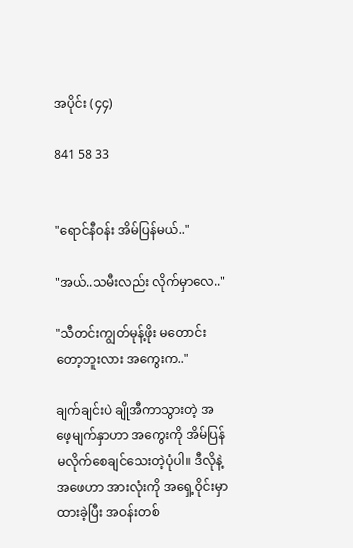အပိုင်း (၄၄)

841 58 33


"ရောင်နီဝန်း အိမ်ပြန်မယ်.."

"အယ်..သမီးလည်း လိုက်မှာလေ.."

"သီတင်းကျွတ်မုန့်ဖိုး မတောင်းတော့ဘူးလား အကွေးက.."

ချက်ချင်းပဲ ချိုအီကာသွားတဲ့ အဖေ့မျက်နှာဟာ အကွေးကို အိမ်ပြန်မလိုက်စေချင်သေးတဲ့ပုံပါ။ ဒီလိုနဲ့ အဖေဟာ အားလုံးကို အရှေ့ဝိုင်းမှာ ထားခဲ့ပြီး အဝန်းတစ်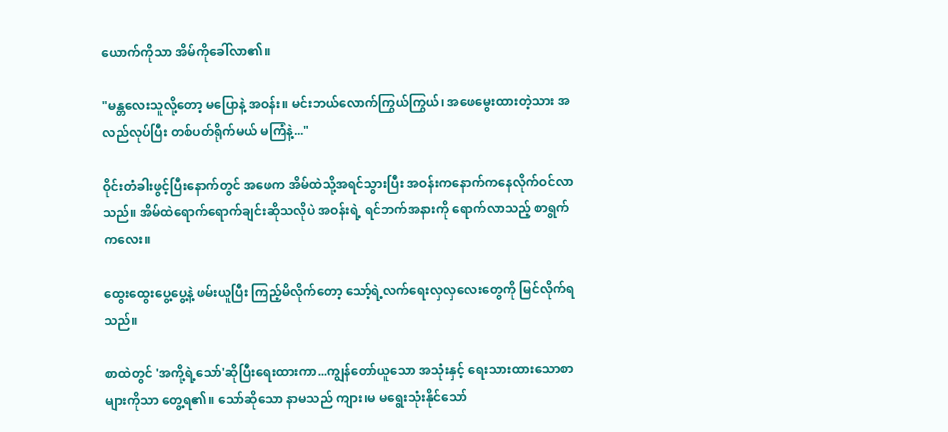ယောက်ကိုသာ အိမ်ကိုခေါ်လာ၏။

"မန္တလေးသူလို့တော့ မပြောနဲ့ အဝန်း။ မင်းဘယ်လောက်ကြွယ်ကြွယ်၊ အဖေမွေးထားတဲ့သား အလည်လုပ်ပြီး တစ်ပတ်ရိုက်မယ် မကြံနဲ့..."

ဝိုင်းတံခါးဖွင့်ပြီးနောက်တွင် အဖေက အိမ်ထဲသို့အရင်သွားပြီး အဝန်းကနောက်ကနေလိုက်ဝင်လာသည်။ အိမ်ထဲရောက်ရောက်ချင်းဆိုသလိုပဲ အဝန်းရဲ့ ရင်ဘက်အနားကို ရောက်လာသည့် စာရွက်ကလေး။

ထွေးထွေးပွေ့ပွေ့နဲ့ ဖမ်းယူပြီး ကြည့်မိလိုက်တော့ သော့်ရဲ့လက်ရေးလှလှလေးတွေကို မြင်လိုက်ရသည်။

စာထဲတွင် 'အကို့ရဲ့သော်'ဆိုပြီးရေးထားကာ...ကျွန်တော်ယူသော အသုံးနှင့် ရေးသားထားသောစာများကိုသာ တွေ့ရ၏။ သော်ဆိုသော နာမသည် ကျား၊မ မရွေးသုံးနိုင်သော်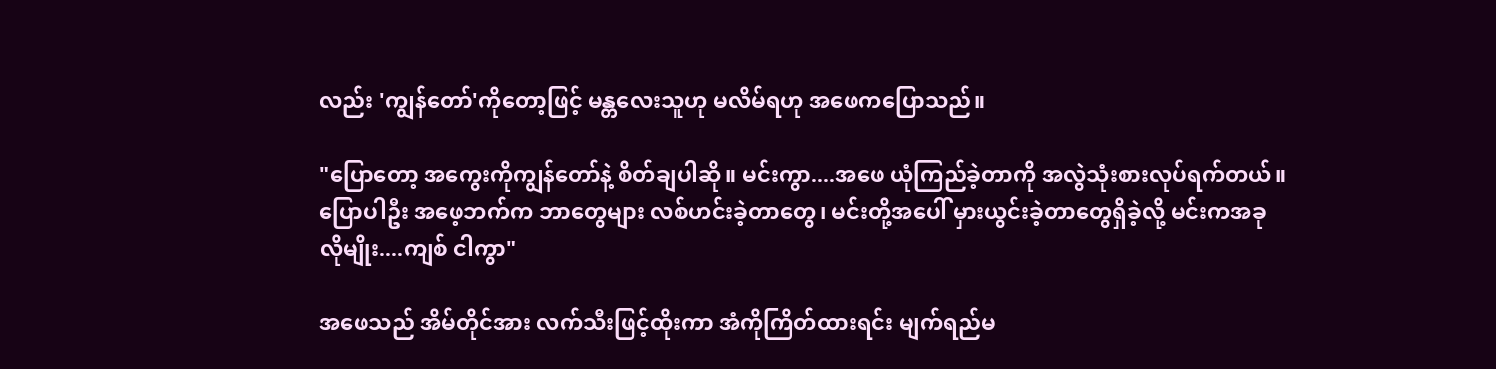လည်း 'ကျွန်တော်'ကိုတော့ဖြင့် မန္တလေးသူဟု မလိမ်ရဟု အဖေကပြောသည်။

"ပြောတော့ အကွေးကိုကျွန်တော်နဲ့ စိတ်ချပါဆို။ မင်းကွာ....အဖေ ယုံကြည်ခဲ့တာကို အလွဲသုံးစားလုပ်ရက်တယ်။ ပြောပါဦး အဖေ့ဘက်က ဘာတွေများ လစ်ဟင်းခဲ့တာတွေ၊ မင်းတို့အပေါ် မှားယွင်းခဲ့တာတွေရှိခဲ့လို့ မင်းကအခုလိုမျိုး....ကျစ် ငါကွာ"

အဖေသည် အိမ်တိုင်အား လက်သီးဖြင့်ထိုးကာ အံကိုကြိတ်ထားရင်း မျက်ရည်မ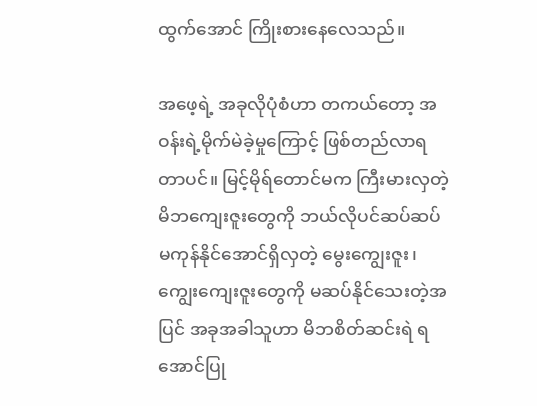ထွက်အောင် ကြိုးစားနေလေသည်။

အဖေ့ရဲ့ အခုလိုပုံစံဟာ တကယ်တော့ အဝန်းရဲ့မိုက်မဲခဲ့မှုကြောင့် ဖြစ်တည်လာရတာပင်။ မြင့်မိုရ်တောင်မက ကြီးမားလှတဲ့ မိဘကျေးဇူးတွေကို ဘယ်လိုပင်ဆပ်ဆပ် မကုန်နိုင်အောင်ရှိလှတဲ့ မွေးကျွေးဇူး၊ ကျွေးကျေးဇူးတွေကို မဆပ်နိုင်သေးတဲ့အပြင် အခုအခါသူဟာ မိဘစိတ်ဆင်းရဲ ရအောင်ပြု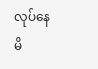လုပ်နေမိ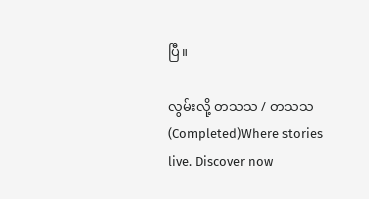ပြီ။

လွမ်းလို့ တသသ / တသသ (Completed)Where stories live. Discover now